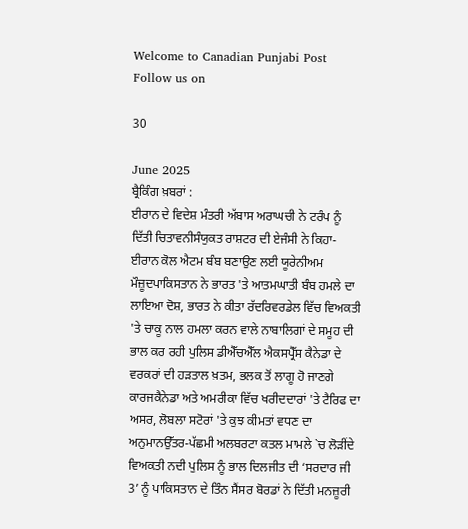Welcome to Canadian Punjabi Post
Follow us on

30

June 2025
ਬ੍ਰੈਕਿੰਗ ਖ਼ਬਰਾਂ :
ਈਰਾਨ ਦੇ ਵਿਦੇਸ਼ ਮੰਤਰੀ ਅੱਬਾਸ ਅਰਾਘਚੀ ਨੇ ਟਰੰਪ ਨੂੰ ਦਿੱਤੀ ਚਿਤਾਵਨੀਸੰਯੁਕਤ ਰਾਸ਼ਟਰ ਦੀ ਏਜੰਸੀ ਨੇ ਕਿਹਾ- ਈਰਾਨ ਕੋਲ ਐਟਮ ਬੰਬ ਬਣਾਉਣ ਲਈ ਯੂਰੇਨੀਅਮ ਮੌਜ਼ੂਦਪਾਕਿਸਤਾਨ ਨੇ ਭਾਰਤ 'ਤੇ ਆਤਮਘਾਤੀ ਬੰਬ ਹਮਲੇ ਦਾ ਲਾਇਆ ਦੋਸ਼, ਭਾਰਤ ਨੇ ਕੀਤਾ ਰੱਦਰਿਵਰਡੇਲ ਵਿੱਚ ਵਿਅਕਤੀ 'ਤੇ ਚਾਕੂ ਨਾਲ ਹਮਲਾ ਕਰਨ ਵਾਲੇ ਨਾਬਾਲਿਗਾਂ ਦੇ ਸਮੂਹ ਦੀ ਭਾਲ ਕਰ ਰਹੀ ਪੁਲਿਸ ਡੀਐੱਚਐੱਲ ਐਕਸਪ੍ਰੈੱਸ ਕੈਨੇਡਾ ਦੇ ਵਰਕਰਾਂ ਦੀ ਹੜਤਾਲ ਖ਼ਤਮ, ਭਲਕ ਤੋਂ ਲਾਗੂ ਹੋ ਜਾਣਗੇ ਕਾਰਜਕੈਨੇਡਾ ਅਤੇ ਅਮਰੀਕਾ ਵਿੱਚ ਖਰੀਦਦਾਰਾਂ 'ਤੇ ਟੈਰਿਫ ਦਾ ਅਸਰ, ਲੋਬਲਾ ਸਟੋਰਾਂ 'ਤੇ ਕੁਝ ਕੀਮਤਾਂ ਵਧਣ ਦਾ ਅਨੁਮਾਨਉੱਤਰ-ਪੱਛਮੀ ਅਲਬਰਟਾ ਕਤਲ ਮਾਮਲੇ `ਚ ਲੋੜੀਂਦੇ ਵਿਅਕਤੀ ਨਦੀ ਪੁਲਿਸ ਨੂੰ ਭਾਲ ਦਿਲਜੀਤ ਦੀ ‘ਸਰਦਾਰ ਜੀ 3’ ਨੂੰ ਪਾਕਿਸਤਾਨ ਦੇ ਤਿੰਨ ਸੈਂਸਰ ਬੋਰਡਾਂ ਨੇ ਦਿੱਤੀ ਮਨਜ਼ੂਰੀ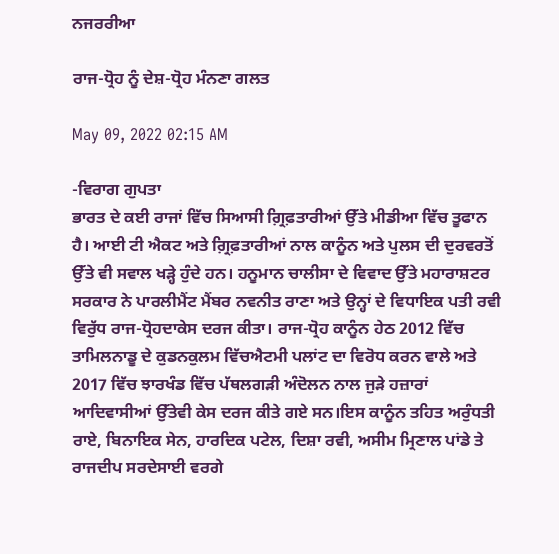ਨਜਰਰੀਆ

ਰਾਜ-ਧ੍ਰੋਹ ਨੂੰ ਦੇਸ਼-ਧ੍ਰੋਹ ਮੰਨਣਾ ਗਲਤ

May 09, 2022 02:15 AM

-ਵਿਰਾਗ ਗੁਪਤਾ
ਭਾਰਤ ਦੇ ਕਈ ਰਾਜਾਂ ਵਿੱਚ ਸਿਆਸੀ ਗ਼੍ਰਿਫ਼ਤਾਰੀਆਂ ਉੱਤੇ ਮੀਡੀਆ ਵਿੱਚ ਤੂਫਾਨ ਹੈ। ਆਈ ਟੀ ਐਕਟ ਅਤੇ ਗ਼੍ਰਿਫ਼ਤਾਰੀਆਂ ਨਾਲ ਕਾਨੂੰਨ ਅਤੇ ਪੁਲਸ ਦੀ ਦੁਰਵਰਤੋਂ ਉੱਤੇ ਵੀ ਸਵਾਲ ਖੜ੍ਹੇ ਹੁੰਦੇ ਹਨ। ਹਨੂਮਾਨ ਚਾਲੀਸਾ ਦੇ ਵਿਵਾਦ ਉੱਤੇ ਮਹਾਰਾਸ਼ਟਰ ਸਰਕਾਰ ਨੇ ਪਾਰਲੀਮੈਂਟ ਮੈਂਬਰ ਨਵਨੀਤ ਰਾਣਾ ਅਤੇ ਉਨ੍ਹਾਂ ਦੇ ਵਿਧਾਇਕ ਪਤੀ ਰਵੀ ਵਿਰੁੱਧ ਰਾਜ-ਧ੍ਰੋਹਦਾਕੇਸ ਦਰਜ ਕੀਤਾ। ਰਾਜ-ਧ੍ਰੋਹ ਕਾਨੂੰਨ ਹੇਠ 2012 ਵਿੱਚ ਤਾਮਿਲਨਾਡੂ ਦੇ ਕੁਡਨਕੁਲਮ ਵਿੱਚਐਟਮੀ ਪਲਾਂਟ ਦਾ ਵਿਰੋਧ ਕਰਨ ਵਾਲੇ ਅਤੇ 2017 ਵਿੱਚ ਝਾਰਖੰਡ ਵਿੱਚ ਪੱਥਲਗੜੀ ਅੰਦੋਲਨ ਨਾਲ ਜੁੜੇ ਹਜ਼ਾਰਾਂ ਆਦਿਵਾਸੀਆਂ ਉੱਤੇਵੀ ਕੇਸ ਦਰਜ ਕੀਤੇ ਗਏ ਸਨ।ਇਸ ਕਾਨੂੰਨ ਤਹਿਤ ਅਰੁੰਧਤੀ ਰਾਏ, ਬਿਨਾਇਕ ਸੇਨ, ਹਾਰਦਿਕ ਪਟੇਲ, ਦਿਸ਼ਾ ਰਵੀ, ਅਸੀਮ ਮ੍ਰਿਣਾਲ ਪਾਂਡੇ ਤੇ ਰਾਜਦੀਪ ਸਰਦੇਸਾਈ ਵਰਗੇ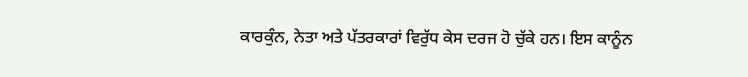ਕਾਰਕੁੰਨ, ਨੇਤਾ ਅਤੇ ਪੱਤਰਕਾਰਾਂ ਵਿਰੁੱਧ ਕੇਸ ਦਰਜ ਹੋ ਚੁੱਕੇ ਹਨ। ਇਸ ਕਾਨੂੰਨ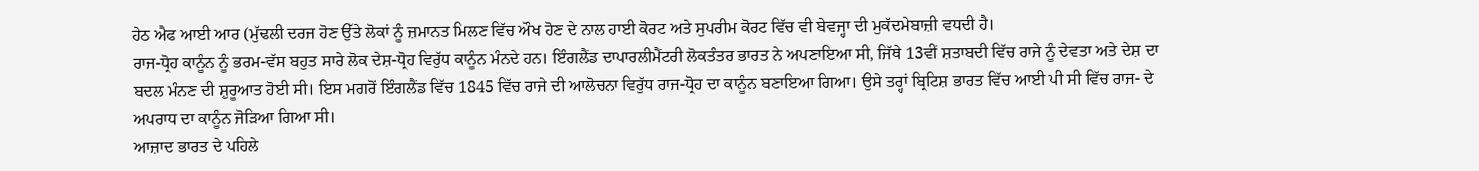ਹੇਠ ਐਫ ਆਈ ਆਰ (ਮੁੱਢਲੀ ਦਰਜ ਹੋਣ ਉੱਤੇ ਲੋਕਾਂ ਨੂੰ ਜ਼ਮਾਨਤ ਮਿਲਣ ਵਿੱਚ ਔਖ ਹੋਣ ਦੇ ਨਾਲ ਹਾਈ ਕੋਰਟ ਅਤੇ ਸੁਪਰੀਮ ਕੋਰਟ ਵਿੱਚ ਵੀ ਬੇਵਜ੍ਹਾ ਦੀ ਮੁਕੱਦਮੇਬਾਜ਼ੀ ਵਧਦੀ ਹੈ।
ਰਾਜ-ਧ੍ਰੋਹ ਕਾਨੂੰਨ ਨੂੰ ਭਰਮ-ਵੱਸ ਬਹੁਤ ਸਾਰੇ ਲੋਕ ਦੇਸ਼-ਧ੍ਰੋਹ ਵਿਰੁੱਧ ਕਾਨੂੰਨ ਮੰਨਦੇ ਹਨ। ਇੰਗਲੈਂਡ ਦਾਪਾਰਲੀਮੈਂਟਰੀ ਲੋਕਤੰਤਰ ਭਾਰਤ ਨੇ ਅਪਣਾਇਆ ਸੀ, ਜਿੱਥੇ 13ਵੀਂ ਸ਼ਤਾਬਦੀ ਵਿੱਚ ਰਾਜੇ ਨੂੰ ਦੇਵਤਾ ਅਤੇ ਦੇਸ਼ ਦਾ ਬਦਲ ਮੰਨਣ ਦੀ ਸ਼ੁਰੂਆਤ ਹੋਈ ਸੀ। ਇਸ ਮਗਰੋਂ ਇੰਗਲੈਂਡ ਵਿੱਚ 1845 ਵਿੱਚ ਰਾਜੇ ਦੀ ਆਲੋਚਨਾ ਵਿਰੁੱਧ ਰਾਜ-ਧ੍ਰੋਹ ਦਾ ਕਾਨੂੰਨ ਬਣਾਇਆ ਗਿਆ। ਉਸੇ ਤਰ੍ਹਾਂ ਬ੍ਰਿਟਿਸ਼ ਭਾਰਤ ਵਿੱਚ ਆਈ ਪੀ ਸੀ ਵਿੱਚ ਰਾਜ- ਦੇ ਅਪਰਾਧ ਦਾ ਕਾਨੂੰਨ ਜੋੜਿਆ ਗਿਆ ਸੀ।
ਆਜ਼ਾਦ ਭਾਰਤ ਦੇ ਪਹਿਲੇ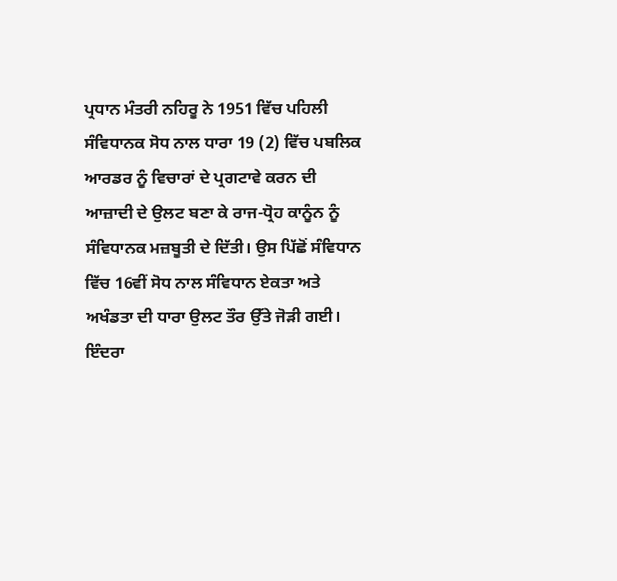ਪ੍ਰਧਾਨ ਮੰਤਰੀ ਨਹਿਰੂ ਨੇ 1951 ਵਿੱਚ ਪਹਿਲੀ ਸੰਵਿਧਾਨਕ ਸੋਧ ਨਾਲ ਧਾਰਾ 19 (2) ਵਿੱਚ ਪਬਲਿਕ ਆਰਡਰ ਨੂੰ ਵਿਚਾਰਾਂ ਦੇ ਪ੍ਰਗਟਾਵੇ ਕਰਨ ਦੀ ਆਜ਼ਾਦੀ ਦੇ ਉਲਟ ਬਣਾ ਕੇ ਰਾਜ-ਧ੍ਰੋਹ ਕਾਨੂੰਨ ਨੂੰ ਸੰਵਿਧਾਨਕ ਮਜ਼ਬੂਤੀ ਦੇ ਦਿੱਤੀ। ਉਸ ਪਿੱਛੋਂ ਸੰਵਿਧਾਨ ਵਿੱਚ 16ਵੀਂ ਸੋਧ ਨਾਲ ਸੰਵਿਧਾਨ ਏਕਤਾ ਅਤੇ ਅਖੰਡਤਾ ਦੀ ਧਾਰਾ ਉਲਟ ਤੌਰ ਉੱਤੇ ਜੋੜੀ ਗਈ। ਇੰਦਰਾ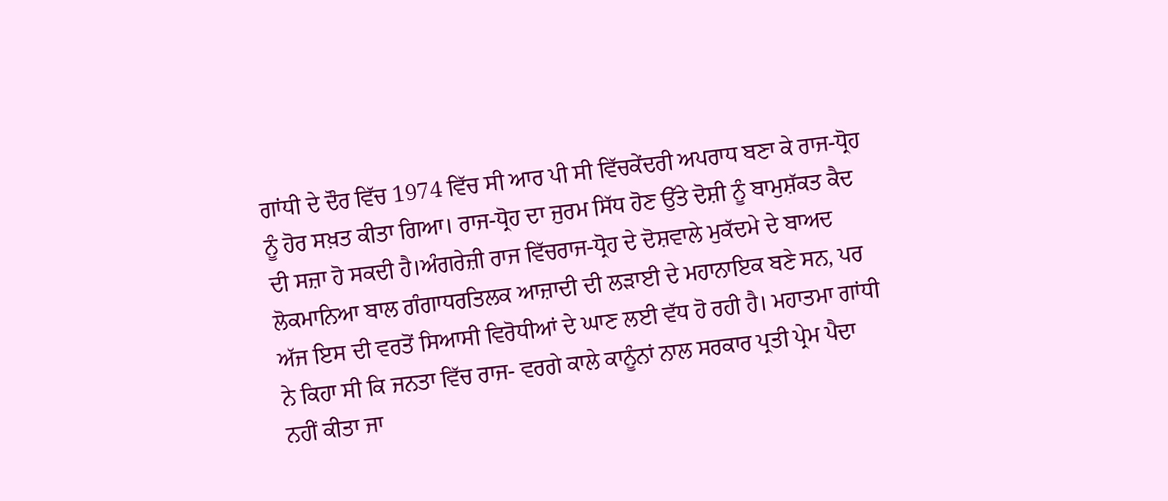ਗਾਂਧੀ ਦੇ ਦੌਰ ਵਿੱਚ 1974 ਵਿੱਚ ਸੀ ਆਰ ਪੀ ਸੀ ਵਿੱਚਕੇਂਦਰੀ ਅਪਰਾਧ ਬਣਾ ਕੇ ਰਾਜ-ਧ੍ਰੋਹ ਨੂੰ ਹੋਰ ਸਖ਼ਤ ਕੀਤਾ ਗਿਆ। ਰਾਜ-ਧ੍ਰੋਹ ਦਾ ਜੁਰਮ ਸਿੱਧ ਹੋਣ ਉੱਤੇ ਦੋਸ਼ੀ ਨੂੰ ਬਾਮੁਸ਼ੱਕਤ ਕੈਦ ਦੀ ਸਜ਼ਾ ਹੋ ਸਕਦੀ ਹੈ।ਅੰਗਰੇਜ਼ੀ ਰਾਜ ਵਿੱਚਰਾਜ-ਧ੍ਰੋਹ ਦੇ ਦੋਸ਼ਵਾਲੇ ਮੁਕੱਦਮੇ ਦੇ ਬਾਅਦ ਲੋਕਮਾਨਿਆ ਬਾਲ ਗੰਗਾਧਰਤਿਲਕ ਆਜ਼ਾਦੀ ਦੀ ਲੜਾਈ ਦੇ ਮਹਾਨਾਇਕ ਬਣੇ ਸਨ, ਪਰ ਅੱਜ ਇਸ ਦੀ ਵਰਤੋਂ ਸਿਆਸੀ ਵਿਰੋਧੀਆਂ ਦੇ ਘਾਣ ਲਈ ਵੱਧ ਹੋ ਰਹੀ ਹੈ। ਮਹਾਤਮਾ ਗਾਂਧੀ ਨੇ ਕਿਹਾ ਸੀ ਕਿ ਜਨਤਾ ਵਿੱਚ ਰਾਜ- ਵਰਗੇ ਕਾਲੇ ਕਾਨੂੰਨਾਂ ਨਾਲ ਸਰਕਾਰ ਪ੍ਰਤੀ ਪ੍ਰੇਮ ਪੈਦਾ ਨਹੀਂ ਕੀਤਾ ਜਾ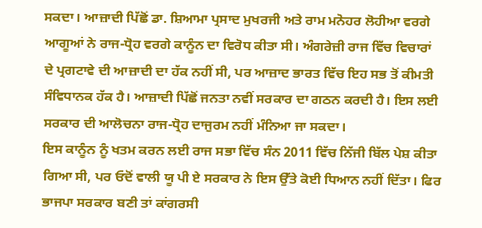ਸਕਦਾ। ਆਜ਼ਾਦੀ ਪਿੱਛੋਂ ਡਾ. ਸ਼ਿਆਮਾ ਪ੍ਰਸਾਦ ਮੁਖਰਜੀ ਅਤੇ ਰਾਮ ਮਨੋਹਰ ਲੋਹੀਆ ਵਰਗੇ ਆਗੂਆਂ ਨੇ ਰਾਜ-ਧ੍ਰੋਹ ਵਰਗੇ ਕਾਨੂੰਨ ਦਾ ਵਿਰੋਧ ਕੀਤਾ ਸੀ। ਅੰਗਰੇਜ਼ੀ ਰਾਜ ਵਿੱਚ ਵਿਚਾਰਾਂ ਦੇ ਪ੍ਰਗਟਾਵੇ ਦੀ ਆਜ਼ਾਦੀ ਦਾ ਹੱਕ ਨਹੀਂ ਸੀ, ਪਰ ਆਜ਼ਾਦ ਭਾਰਤ ਵਿੱਚ ਇਹ ਸਭ ਤੋਂ ਕੀਮਤੀ ਸੰਵਿਧਾਨਕ ਹੱਕ ਹੈ। ਆਜ਼ਾਦੀ ਪਿੱਛੋਂ ਜਨਤਾ ਨਵੀਂ ਸਰਕਾਰ ਦਾ ਗਠਨ ਕਰਦੀ ਹੈ। ਇਸ ਲਈ ਸਰਕਾਰ ਦੀ ਆਲੋਚਨਾ ਰਾਜ-ਧ੍ਰੋਹ ਦਾਜੁਰਮ ਨਹੀਂ ਮੰਨਿਆ ਜਾ ਸਕਦਾ।
ਇਸ ਕਾਨੂੰਨ ਨੂੰ ਖਤਮ ਕਰਨ ਲਈ ਰਾਜ ਸਭਾ ਵਿੱਚ ਸੰਨ 2011 ਵਿੱਚ ਨਿੱਜੀ ਬਿੱਲ ਪੇਸ਼ ਕੀਤਾ ਗਿਆ ਸੀ, ਪਰ ਓਦੋਂ ਵਾਲੀ ਯੂ ਪੀ ਏ ਸਰਕਾਰ ਨੇ ਇਸ ਉੱਤੇ ਕੋਈ ਧਿਆਨ ਨਹੀਂ ਦਿੱਤਾ। ਫਿਰ ਭਾਜਪਾ ਸਰਕਾਰ ਬਣੀ ਤਾਂ ਕਾਂਗਰਸੀ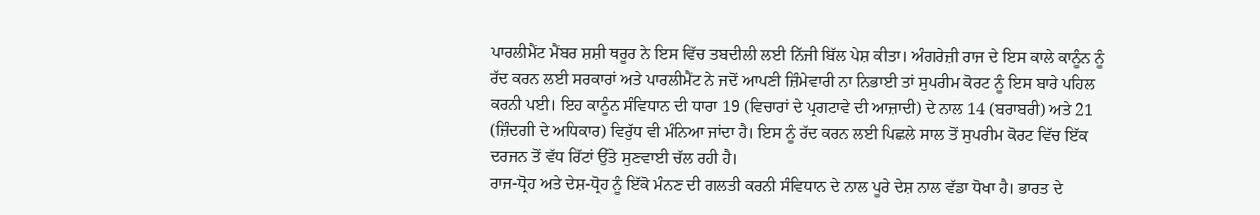ਪਾਰਲੀਮੈਂਟ ਮੈਂਬਰ ਸ਼ਸ਼ੀ ਥਰੂਰ ਨੇ ਇਸ ਵਿੱਚ ਤਬਦੀਲੀ ਲਈ ਨਿੱਜੀ ਬਿੱਲ ਪੇਸ਼ ਕੀਤਾ। ਅੰਗਰੇਜ਼ੀ ਰਾਜ ਦੇ ਇਸ ਕਾਲੇ ਕਾਨੂੰਨ ਨੂੰ ਰੱਦ ਕਰਨ ਲਈ ਸਰਕਾਰਾਂ ਅਤੇ ਪਾਰਲੀਮੈਂਟ ਨੇ ਜਦੋਂ ਆਪਣੀ ਜ਼ਿੰਮੇਵਾਰੀ ਨਾ ਨਿਭਾਈ ਤਾਂ ਸੁਪਰੀਮ ਕੋਰਟ ਨੂੰ ਇਸ ਬਾਰੇ ਪਹਿਲ ਕਰਨੀ ਪਈ। ਇਹ ਕਾਨੂੰਨ ਸੰਵਿਧਾਨ ਦੀ ਧਾਰਾ 19 (ਵਿਚਾਰਾਂ ਦੇ ਪ੍ਰਗਟਾਵੇ ਦੀ ਆਜ਼ਾਦੀ) ਦੇ ਨਾਲ 14 (ਬਰਾਬਰੀ) ਅਤੇ 21 (ਜ਼ਿੰਦਗੀ ਦੇ ਅਧਿਕਾਰ) ਵਿਰੁੱਧ ਵੀ ਮੰਨਿਆ ਜਾਂਦਾ ਹੈ। ਇਸ ਨੂੰ ਰੱਦ ਕਰਨ ਲਈ ਪਿਛਲੇ ਸਾਲ ਤੋਂ ਸੁਪਰੀਮ ਕੋਰਟ ਵਿੱਚ ਇੱਕ ਦਰਜਨ ਤੋਂ ਵੱਧ ਰਿੱਟਾਂ ਉੱਤੇ ਸੁਣਵਾਈ ਚੱਲ ਰਹੀ ਹੈ।
ਰਾਜ-ਧ੍ਰੋਹ ਅਤੇ ਦੇਸ਼-ਧ੍ਰੋਹ ਨੂੰ ਇੱਕੋ ਮੰਨਣ ਦੀ ਗਲਤੀ ਕਰਨੀ ਸੰਵਿਧਾਨ ਦੇ ਨਾਲ ਪੂਰੇ ਦੇਸ਼ ਨਾਲ ਵੱਡਾ ਧੋਖਾ ਹੈ। ਭਾਰਤ ਦੇ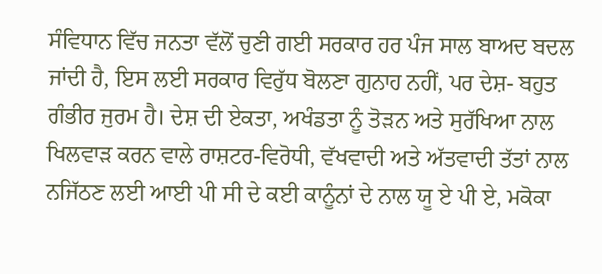ਸੰਵਿਧਾਨ ਵਿੱਚ ਜਨਤਾ ਵੱਲੋਂ ਚੁਣੀ ਗਈ ਸਰਕਾਰ ਹਰ ਪੰਜ ਸਾਲ ਬਾਅਦ ਬਦਲ ਜਾਂਦੀ ਹੈ, ਇਸ ਲਈ ਸਰਕਾਰ ਵਿਰੁੱਧ ਬੋਲਣਾ ਗੁਨਾਹ ਨਹੀਂ, ਪਰ ਦੇਸ਼- ਬਹੁਤ ਗੰਭੀਰ ਜੁਰਮ ਹੈ। ਦੇਸ਼ ਦੀ ਏਕਤਾ, ਅਖੰਡਤਾ ਨੂੰ ਤੋੜਨ ਅਤੇ ਸੁਰੱਖਿਆ ਨਾਲ ਖਿਲਵਾੜ ਕਰਨ ਵਾਲੇ ਰਾਸ਼ਟਰ-ਵਿਰੋਧੀ, ਵੱਖਵਾਦੀ ਅਤੇ ਅੱਤਵਾਦੀ ਤੱਤਾਂ ਨਾਲ ਨਜਿੱਠਣ ਲਈ ਆਈ ਪੀ ਸੀ ਦੇ ਕਈ ਕਾਨੂੰਨਾਂ ਦੇ ਨਾਲ ਯੂ ਏ ਪੀ ਏ, ਮਕੋਕਾ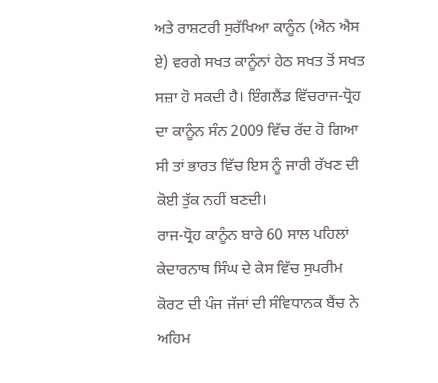ਅਤੇ ਰਾਸ਼ਟਰੀ ਸੁਰੱਖਿਆ ਕਾਨੂੰਨ (ਐਨ ਐਸ ਏ) ਵਰਗੇ ਸਖਤ ਕਾਨੂੰਨਾਂ ਹੇਠ ਸਖਤ ਤੋਂ ਸਖਤ ਸਜ਼ਾ ਹੋ ਸਕਦੀ ਹੈ। ਇੰਗਲੈਂਡ ਵਿੱਚਰਾਜ-ਧ੍ਰੋਹ ਦਾ ਕਾਨੂੰਨ ਸੰਨ 2009 ਵਿੱਚ ਰੱਦ ਹੋ ਗਿਆ ਸੀ ਤਾਂ ਭਾਰਤ ਵਿੱਚ ਇਸ ਨੂੰ ਜਾਰੀ ਰੱਖਣ ਦੀ ਕੋਈ ਤੁੱਕ ਨਹੀਂ ਬਣਦੀ।
ਰਾਜ-ਧ੍ਰੋਹ ਕਾਨੂੰਨ ਬਾਰੇ 60 ਸਾਲ ਪਹਿਲਾਂ ਕੇਦਾਰਨਾਥ ਸਿੰਘ ਦੇ ਕੇਸ ਵਿੱਚ ਸੁਪਰੀਮ ਕੋਰਟ ਦੀ ਪੰਜ ਜੱਜਾਂ ਦੀ ਸੰਵਿਧਾਨਕ ਬੈਂਚ ਨੇ ਅਹਿਮ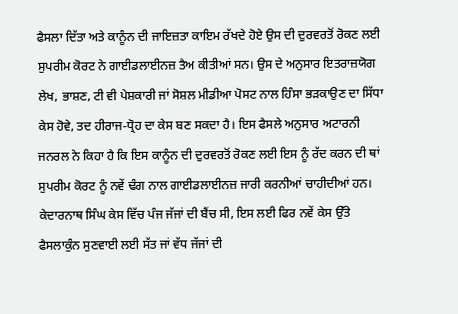ਫੈਸਲਾ ਦਿੱਤਾ ਅਤੇ ਕਾਨੂੰਨ ਦੀ ਜਾਇਜ਼ਤਾ ਕਾਇਮ ਰੱਖਦੇ ਹੋਏ ਉਸ ਦੀ ਦੁਰਵਰਤੋਂ ਰੋਕਣ ਲਈ ਸੁਪਰੀਮ ਕੋਰਟ ਨੇ ਗਾਈਡਲਾਈਨਜ਼ ਤੈਅ ਕੀਤੀਆਂ ਸਨ। ਉਸ ਦੇ ਅਨੁਸਾਰ ਇਤਰਾਜ਼ਯੋਗ ਲੇਖ, ਭਾਸ਼ਣ, ਟੀ ਵੀ ਪੇਸ਼ਕਾਰੀ ਜਾਂ ਸੋਸ਼ਲ ਮੀਡੀਆ ਪੋਸਟ ਨਾਲ ਹਿੰਸਾ ਭੜਕਾਉਣ ਦਾ ਸਿੱਧਾ ਕੇਸ ਹੋਵੇ, ਤਦ ਹੀਰਾਜ-ਧ੍ਰੋਹ ਦਾ ਕੇਸ ਬਣ ਸਕਦਾ ਹੈ। ਇਸ ਫੈਸਲੇ ਅਨੁਸਾਰ ਅਟਾਰਨੀ ਜਨਰਲ ਨੇ ਕਿਹਾ ਹੈ ਕਿ ਇਸ ਕਾਨੂੰਨ ਦੀ ਦੁਰਵਰਤੋਂ ਰੋਕਣ ਲਈ ਇਸ ਨੂੰ ਰੱਦ ਕਰਨ ਦੀ ਥਾਂ ਸੁਪਰੀਮ ਕੋਰਟ ਨੂੰ ਨਵੇਂ ਢੰਗ ਨਾਲ ਗਾਈਡਲਾਈਨਜ਼ ਜਾਰੀ ਕਰਨੀਆਂ ਚਾਹੀਦੀਆਂ ਹਨ। ਕੇਦਾਰਨਾਥ ਸਿੰਘ ਕੇਸ ਵਿੱਚ ਪੰਜ ਜੱਜਾਂ ਦੀ ਬੈਂਚ ਸੀ, ਇਸ ਲਈ ਫਿਰ ਨਵੇਂ ਕੇਸ ਉੱਤੇ ਫੈਸਲਾਕੁੰਨ ਸੁਣਵਾਈ ਲਈ ਸੱਤ ਜਾਂ ਵੱਧ ਜੱਜਾਂ ਦੀ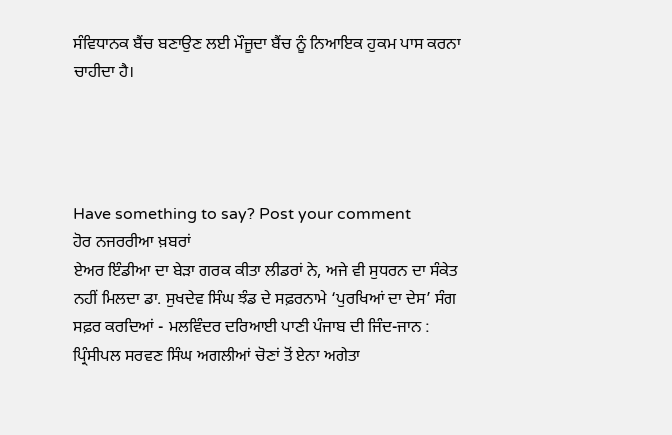ਸੰਵਿਧਾਨਕ ਬੈਂਚ ਬਣਾਉਣ ਲਈ ਮੌਜੂਦਾ ਬੈਂਚ ਨੂੰ ਨਿਆਇਕ ਹੁਕਮ ਪਾਸ ਕਰਨਾ ਚਾਹੀਦਾ ਹੈ।




Have something to say? Post your comment
ਹੋਰ ਨਜਰਰੀਆ ਖ਼ਬਰਾਂ
ਏਅਰ ਇੰਡੀਆ ਦਾ ਬੇੜਾ ਗਰਕ ਕੀਤਾ ਲੀਡਰਾਂ ਨੇ, ਅਜੇ ਵੀ ਸੁਧਰਨ ਦਾ ਸੰਕੇਤ ਨਹੀਂ ਮਿਲਦਾ ਡਾ. ਸੁਖਦੇਵ ਸਿੰਘ ਝੰਡ ਦੇ ਸਫ਼ਰਨਾਮੇ ‘ਪੁਰਖਿਆਂ ਦਾ ਦੇਸ’ ਸੰਗ ਸਫ਼ਰ ਕਰਦਿਆਂ - ਮਲਵਿੰਦਰ ਦਰਿਆਈ ਪਾਣੀ ਪੰਜਾਬ ਦੀ ਜਿੰਦ-ਜਾਨ : ਪ੍ਰਿੰਸੀਪਲ ਸਰਵਣ ਸਿੰਘ ਅਗਲੀਆਂ ਚੋਣਾਂ ਤੋਂ ਏਨਾ ਅਗੇਤਾ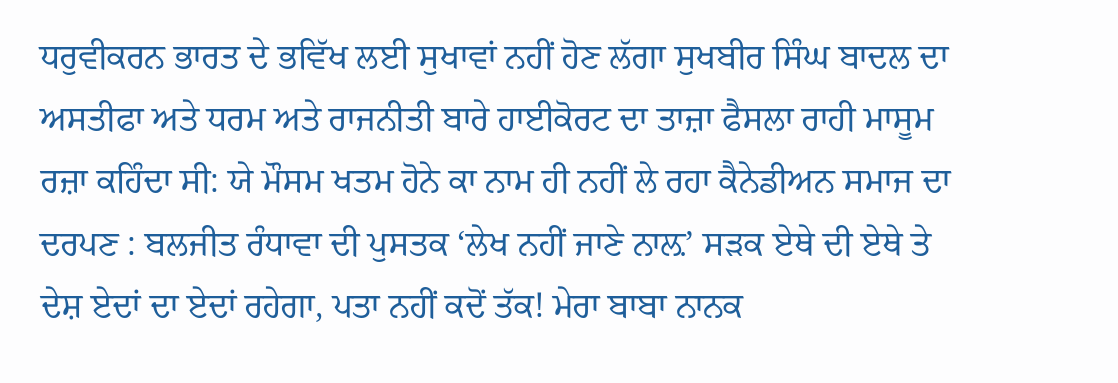ਧਰੁਵੀਕਰਨ ਭਾਰਤ ਦੇ ਭਵਿੱਖ ਲਈ ਸੁਖਾਵਾਂ ਨਹੀਂ ਹੋਣ ਲੱਗਾ ਸੁਖਬੀਰ ਸਿੰਘ ਬਾਦਲ ਦਾ ਅਸਤੀਫਾ ਅਤੇ ਧਰਮ ਅਤੇ ਰਾਜਨੀਤੀ ਬਾਰੇ ਹਾਈਕੋਰਟ ਦਾ ਤਾਜ਼ਾ ਫੈਸਲਾ ਰਾਹੀ ਮਾਸੂਮ ਰਜ਼ਾ ਕਹਿੰਦਾ ਸੀ: ਯੇ ਮੌਸਮ ਖਤਮ ਹੋਨੇ ਕਾ ਨਾਮ ਹੀ ਨਹੀਂ ਲੇ ਰਹਾ ਕੈਨੇਡੀਅਨ ਸਮਾਜ ਦਾ ਦਰਪਣ : ਬਲਜੀਤ ਰੰਧਾਵਾ ਦੀ ਪੁਸਤਕ ‘ਲੇਖ ਨਹੀਂ ਜਾਣੇ ਨਾਲ਼’ ਸੜਕ ਏਥੇ ਦੀ ਏਥੇ ਤੇ ਦੇਸ਼ ਏਦਾਂ ਦਾ ਏਦਾਂ ਰਹੇਗਾ, ਪਤਾ ਨਹੀਂ ਕਦੋਂ ਤੱਕ! ਮੇਰਾ ਬਾਬਾ ਨਾਨਕ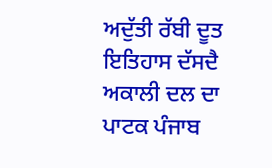ਅਦੁੱਤੀ ਰੱਬੀ ਦੂਤ ਇਤਿਹਾਸ ਦੱਸਦੈ ਅਕਾਲੀ ਦਲ ਦਾ ਪਾਟਕ ਪੰਜਾਬ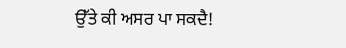ਉੱਤੇ ਕੀ ਅਸਰ ਪਾ ਸਕਦੈ!